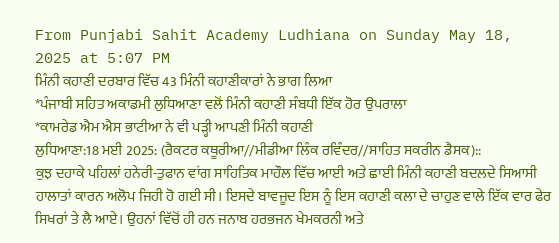From Punjabi Sahit Academy Ludhiana on Sunday May 18, 2025 at 5:07 PM
ਮਿੰਨੀ ਕਹਾਣੀ ਦਰਬਾਰ ਵਿੱਚ 43 ਮਿੰਨੀ ਕਹਾਣੀਕਾਰਾਂ ਨੇ ਭਾਗ ਲਿਆ
*ਪੰਜਾਬੀ ਸਹਿਤ ਅਕਾਡਮੀ ਲੁਧਿਆਣਾ ਵਲੋਂ ਮਿੰਨੀ ਕਹਾਣੀ ਸੰਬਧੀ ਇੱਕ ਹੋਰ ਉਪਰਾਲਾ
*ਕਾਮਰੇਡ ਐਮ ਐਸ ਭਾਟੀਆ ਨੇ ਵੀ ਪੜ੍ਹੀ ਆਪਣੀ ਮਿੰਨੀ ਕਹਾਣੀ
ਲੁਧਿਆਣਾ:18 ਮਈ 2025: (ਰੈਕਟਰ ਕਥੂਰੀਆ//ਮੀਡੀਆ ਲਿੰਕ ਰਵਿੰਦਰ//ਸਾਹਿਤ ਸਕਰੀਨ ਡੈਸਕ)::
ਕੁਝ ਦਹਾਕੇ ਪਹਿਲਾਂ ਹਨੇਰੀ-ਤੁਫਾਨ ਵਾਂਗ ਸਾਹਿਤਿਕ ਮਾਹੌਲ ਵਿੱਚ ਆਈ ਅਤੇ ਛਾਈ ਮਿੰਨੀ ਕਹਾਣੀ ਬਦਲਦੇ ਸਿਆਸੀ ਹਾਲਾਤਾਂ ਕਾਰਨ ਅਲੋਪ ਜਿਹੀ ਹੋ ਗਈ ਸੀ। ਇਸਦੇ ਬਾਵਜੂਦ ਇਸ ਨੂੰ ਇਸ ਕਹਾਣੀ ਕਲਾ ਦੇ ਚਾਹੁਣ ਵਾਲੇ ਇੱਕ ਵਾਰ ਫੇਰ ਸਿਖਰਾਂ ਤੇ ਲੈ ਆਏ। ਉਹਨਾਂ ਵਿੱਚੋਂ ਹੀ ਹਨ ਜਨਾਬ ਹਰਭਜਨ ਖੇਮਕਰਨੀ ਅਤੇ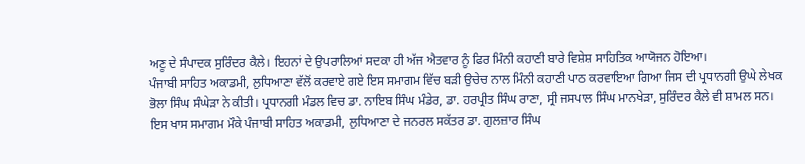ਅਣੂ ਦੇ ਸੰਪਾਦਕ ਸੁਰਿੰਦਰ ਕੈਲੇ। ਇਹਨਾਂ ਦੇ ਉਪਰਾਲਿਆਂ ਸਦਕਾ ਹੀ ਅੱਜ ਐਤਵਾਰ ਨੂੰ ਫਿਰ ਮਿੰਨੀ ਕਹਾਣੀ ਬਾਰੇ ਵਿਸ਼ੇਸ਼ ਸਾਹਿਤਿਕ ਆਯੋਜਨ ਹੋਇਆ।
ਪੰਜਾਬੀ ਸਾਹਿਤ ਅਕਾਡਮੀ, ਲੁਧਿਆਣਾ ਵੱਲੋਂ ਕਰਵਾਏ ਗਏ ਇਸ ਸਮਾਗਮ ਵਿੱਚ ਬੜੀ ਉਚੇਚ ਨਾਲ ਮਿੰਨੀ ਕਹਾਣੀ ਪਾਠ ਕਰਵਾਇਆ ਗਿਆ ਜਿਸ ਦੀ ਪ੍ਰਧਾਨਗੀ ਉਘੇ ਲੇਖਕ ਭੋਲਾ ਸਿੰਘ ਸੰਘੇੜਾ ਨੇ ਕੀਤੀ। ਪ੍ਰਧਾਨਗੀ ਮੰਡਲ ਵਿਚ ਡਾ. ਨਾਇਬ ਸਿੰਘ ਮੰਡੇਰ, ਡਾ. ਹਰਪ੍ਰੀਤ ਸਿੰਘ ਰਾਣਾ, ਸ੍ਰੀ ਜਸਪਾਲ ਸਿੰਘ ਮਾਨਖੇੜਾ, ਸੁਰਿੰਦਰ ਕੈਲੇ ਵੀ ਸ਼ਾਮਲ ਸਨ।
ਇਸ ਖਾਸ ਸਮਾਗਮ ਮੌਕੇ ਪੰਜਾਬੀ ਸਾਹਿਤ ਅਕਾਡਮੀ, ਲੁਧਿਆਣਾ ਦੇ ਜਨਰਲ ਸਕੱਤਰ ਡਾ. ਗੁਲਜ਼ਾਰ ਸਿੰਘ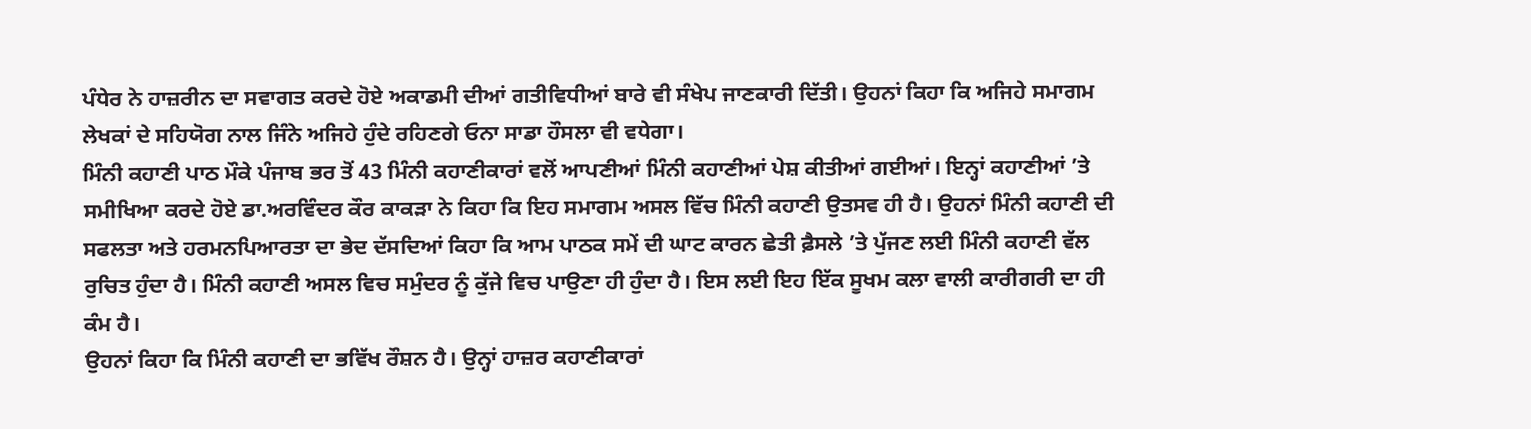ਪੰਧੇਰ ਨੇ ਹਾਜ਼ਰੀਨ ਦਾ ਸਵਾਗਤ ਕਰਦੇ ਹੋਏ ਅਕਾਡਮੀ ਦੀਆਂ ਗਤੀਵਿਧੀਆਂ ਬਾਰੇ ਵੀ ਸੰਖੇਪ ਜਾਣਕਾਰੀ ਦਿੱਤੀ। ਉਹਨਾਂ ਕਿਹਾ ਕਿ ਅਜਿਹੇ ਸਮਾਗਮ ਲੇਖਕਾਂ ਦੇ ਸਹਿਯੋਗ ਨਾਲ ਜਿੰਨੇ ਅਜਿਹੇ ਹੁੰਦੇ ਰਹਿਣਗੇ ਓਨਾ ਸਾਡਾ ਹੌਸਲਾ ਵੀ ਵਧੇਗਾ।
ਮਿੰਨੀ ਕਹਾਣੀ ਪਾਠ ਮੌਕੇ ਪੰਜਾਬ ਭਰ ਤੋਂ 43 ਮਿੰਨੀ ਕਹਾਣੀਕਾਰਾਂ ਵਲੋਂ ਆਪਣੀਆਂ ਮਿੰਨੀ ਕਹਾਣੀਆਂ ਪੇਸ਼ ਕੀਤੀਆਂ ਗਈਆਂ। ਇਨ੍ਹਾਂ ਕਹਾਣੀਆਂ ’ਤੇ ਸਮੀਖਿਆ ਕਰਦੇ ਹੋਏ ਡਾ.ਅਰਵਿੰਦਰ ਕੌਰ ਕਾਕੜਾ ਨੇ ਕਿਹਾ ਕਿ ਇਹ ਸਮਾਗਮ ਅਸਲ ਵਿੱਚ ਮਿੰਨੀ ਕਹਾਣੀ ਉਤਸਵ ਹੀ ਹੈ। ਉਹਨਾਂ ਮਿੰਨੀ ਕਹਾਣੀ ਦੀ ਸਫਲਤਾ ਅਤੇ ਹਰਮਨਪਿਆਰਤਾ ਦਾ ਭੇਦ ਦੱਸਦਿਆਂ ਕਿਹਾ ਕਿ ਆਮ ਪਾਠਕ ਸਮੇਂ ਦੀ ਘਾਟ ਕਾਰਨ ਛੇਤੀ ਫ਼ੈਸਲੇ ’ਤੇ ਪੁੱਜਣ ਲਈ ਮਿੰਨੀ ਕਹਾਣੀ ਵੱਲ ਰੁਚਿਤ ਹੁੰਦਾ ਹੈ। ਮਿੰਨੀ ਕਹਾਣੀ ਅਸਲ ਵਿਚ ਸਮੁੰਦਰ ਨੂੰ ਕੁੱਜੇ ਵਿਚ ਪਾਉਣਾ ਹੀ ਹੁੰਦਾ ਹੈ। ਇਸ ਲਈ ਇਹ ਇੱਕ ਸੂਖਮ ਕਲਾ ਵਾਲੀ ਕਾਰੀਗਰੀ ਦਾ ਹੀ ਕੰਮ ਹੈ।
ਉਹਨਾਂ ਕਿਹਾ ਕਿ ਮਿੰਨੀ ਕਹਾਣੀ ਦਾ ਭਵਿੱਖ ਰੌਸ਼ਨ ਹੈ। ਉਨ੍ਹਾਂ ਹਾਜ਼ਰ ਕਹਾਣੀਕਾਰਾਂ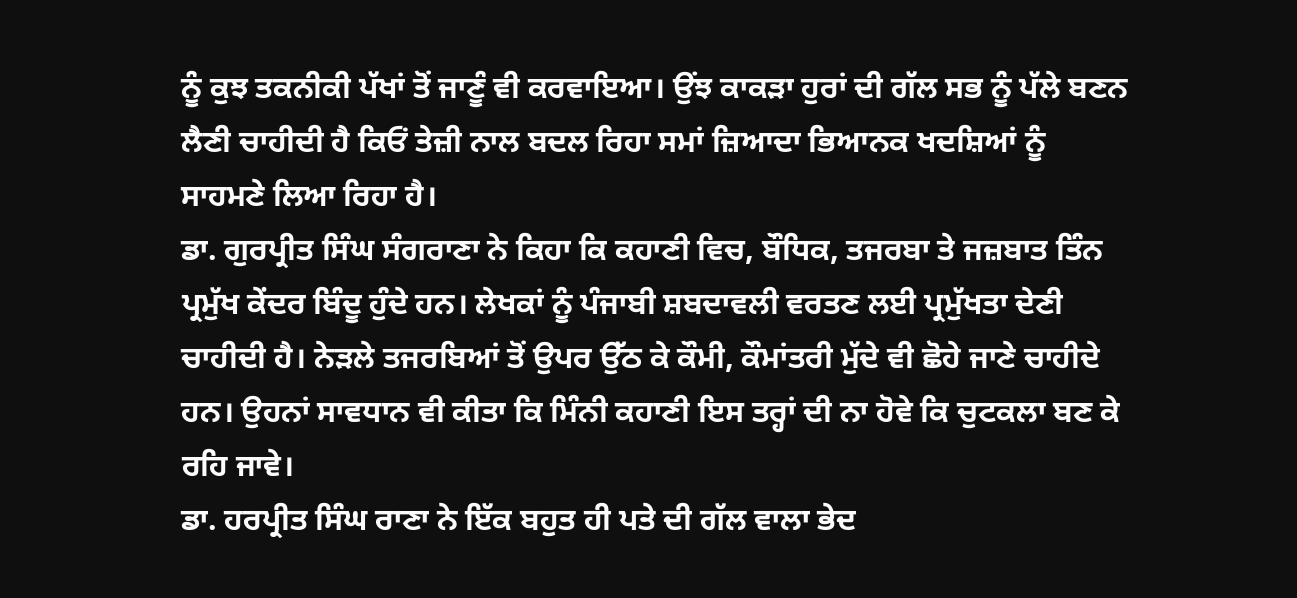ਨੂੰ ਕੁਝ ਤਕਨੀਕੀ ਪੱਖਾਂ ਤੋਂ ਜਾਣੂੰ ਵੀ ਕਰਵਾਇਆ। ਉਂਝ ਕਾਕੜਾ ਹੁਰਾਂ ਦੀ ਗੱਲ ਸਭ ਨੂੰ ਪੱਲੇ ਬਣਨ ਲੈਣੀ ਚਾਹੀਦੀ ਹੈ ਕਿਓਂ ਤੇਜ਼ੀ ਨਾਲ ਬਦਲ ਰਿਹਾ ਸਮਾਂ ਜ਼ਿਆਦਾ ਭਿਆਨਕ ਖਦਸ਼ਿਆਂ ਨੂੰ ਸਾਹਮਣੇ ਲਿਆ ਰਿਹਾ ਹੈ।
ਡਾ. ਗੁਰਪ੍ਰੀਤ ਸਿੰਘ ਸੰਗਰਾਣਾ ਨੇ ਕਿਹਾ ਕਿ ਕਹਾਣੀ ਵਿਚ, ਬੌਧਿਕ, ਤਜਰਬਾ ਤੇ ਜਜ਼ਬਾਤ ਤਿੰਨ ਪ੍ਰਮੁੱਖ ਕੇਂਦਰ ਬਿੰਦੂ ਹੁੰਦੇ ਹਨ। ਲੇਖਕਾਂ ਨੂੰ ਪੰਜਾਬੀ ਸ਼ਬਦਾਵਲੀ ਵਰਤਣ ਲਈ ਪ੍ਰਮੁੱਖਤਾ ਦੇਣੀ ਚਾਹੀਦੀ ਹੈ। ਨੇੜਲੇ ਤਜਰਬਿਆਂ ਤੋਂ ਉਪਰ ਉੱਠ ਕੇ ਕੌਮੀ, ਕੌਮਾਂਤਰੀ ਮੁੱਦੇ ਵੀ ਛੋਹੇ ਜਾਣੇ ਚਾਹੀਦੇ ਹਨ। ਉਹਨਾਂ ਸਾਵਧਾਨ ਵੀ ਕੀਤਾ ਕਿ ਮਿੰਨੀ ਕਹਾਣੀ ਇਸ ਤਰ੍ਹਾਂ ਦੀ ਨਾ ਹੋਵੇ ਕਿ ਚੁਟਕਲਾ ਬਣ ਕੇ ਰਹਿ ਜਾਵੇ।
ਡਾ. ਹਰਪ੍ਰੀਤ ਸਿੰਘ ਰਾਣਾ ਨੇ ਇੱਕ ਬਹੁਤ ਹੀ ਪਤੇ ਦੀ ਗੱਲ ਵਾਲਾ ਭੇਦ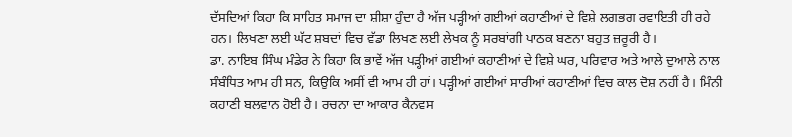ਦੱਸਦਿਆਂ ਕਿਹਾ ਕਿ ਸਾਹਿਤ ਸਮਾਜ ਦਾ ਸ਼ੀਸ਼ਾ ਹੁੰਦਾ ਹੈ ਅੱਜ ਪੜ੍ਹੀਆਂ ਗਈਆਂ ਕਹਾਣੀਆਂ ਦੇ ਵਿਸ਼ੇ ਲਗਭਗ ਰਵਾਇਤੀ ਹੀ ਰਹੇ ਹਨ। ਲਿਖਣਾ ਲਈ ਘੱਟ ਸ਼ਬਦਾਂ ਵਿਚ ਵੱਡਾ ਲਿਖਣ ਲਈ ਲੇਖਕ ਨੂੰ ਸਰਬਾਂਗੀ ਪਾਠਕ ਬਣਨਾ ਬਹੁਤ ਜ਼ਰੂਰੀ ਹੈ।
ਡਾ. ਨਾਇਬ ਸਿੰਘ ਮੰਡੇਰ ਨੇ ਕਿਹਾ ਕਿ ਭਾਵੇਂ ਅੱਜ ਪੜ੍ਹੀਆਂ ਗਈਆਂ ਕਹਾਣੀਆਂ ਦੇ ਵਿਸ਼ੇ ਘਰ, ਪਰਿਵਾਰ ਅਤੇ ਆਲੇ ਦੁਆਲੇ ਨਾਲ ਸੰਬੰਧਿਤ ਆਮ ਹੀ ਸਨ, ਕਿਉਕਿ ਅਸੀਂ ਵੀ ਆਮ ਹੀ ਹਾਂ। ਪੜ੍ਹੀਆਂ ਗਈਆਂ ਸਾਰੀਆਂ ਕਹਾਣੀਆਂ ਵਿਚ ਕਾਲ ਦੋਸ਼ ਨਹੀਂ ਹੈ। ਮਿੰਨੀ ਕਹਾਣੀ ਬਲਵਾਨ ਹੋਈ ਹੈ। ਰਚਨਾ ਦਾ ਆਕਾਰ ਕੈਨਵਸ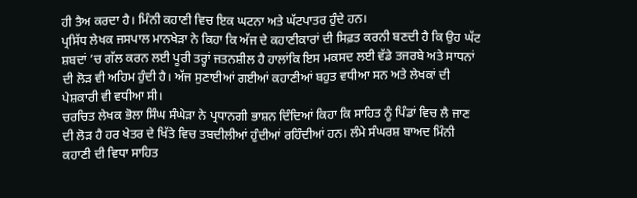ਹੀ ਤੈਅ ਕਰਦਾ ਹੈ। ਮਿੰਨੀ ਕਹਾਣੀ ਵਿਚ ਇਕ ਘਟਨਾ ਅਤੇ ਘੱਟਪਾਤਰ ਹੁੰਦੇ ਹਨ।
ਪ੍ਰਸਿੱਧ ਲੇਖਕ ਜਸਪਾਲ ਮਾਨਖੇੜਾ ਨੇ ਕਿਹਾ ਕਿ ਅੱਜ ਦੇ ਕਹਾਣੀਕਾਰਾਂ ਦੀ ਸਿਫ਼ਤ ਕਰਨੀ ਬਣਦੀ ਹੈ ਕਿ ਉਹ ਘੱਟ ਸ਼ਬਦਾਂ ’ਚ ਗੱਲ ਕਰਨ ਲਈ ਪੂਰੀ ਤਰ੍ਹਾਂ ਜਤਨਸ਼ੀਲ ਹੈ ਹਾਲਾਂਕਿ ਇਸ ਮਕਸਦ ਲਈ ਵੱਡੇ ਤਜਰਬੇ ਅਤੇ ਸਾਧਨਾਂ ਦੀ ਲੋੜ ਵੀ ਅਹਿਮ ਹੁੰਦੀ ਹੈ। ਅੱਜ ਸੁਣਾਈਆਂ ਗਈਆਂ ਕਹਾਣੀਆਂ ਬਹੁਤ ਵਧੀਆ ਸਨ ਅਤੇ ਲੇਖਕਾਂ ਦੀ ਪੇਸ਼ਕਾਰੀ ਵੀ ਵਧੀਆ ਸੀ।
ਚਰਚਿਤ ਲੇਖਕ ਭੋਲਾ ਸਿੰਘ ਸੰਘੇੜਾ ਨੇ ਪ੍ਰਧਾਨਗੀ ਭਾਸ਼ਨ ਦਿੰਦਿਆਂ ਕਿਹਾ ਕਿ ਸਾਹਿਤ ਨੂੰ ਪਿੰਡਾਂ ਵਿਚ ਲੈ ਜਾਣ ਦੀ ਲੋੜ ਹੈ ਹਰ ਖੇਤਰ ਦੇ ਖਿੱਤੇ ਵਿਚ ਤਬਦੀਲੀਆਂ ਹੁੰਦੀਆਂ ਰਹਿੰਦੀਆਂ ਹਨ। ਲੰਮੇ ਸੰਘਰਸ਼ ਬਾਅਦ ਮਿੰਨੀ ਕਹਾਣੀ ਦੀ ਵਿਧਾ ਸਾਹਿਤ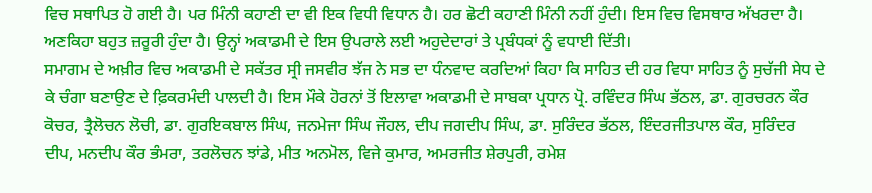ਵਿਚ ਸਥਾਪਿਤ ਹੋ ਗਈ ਹੈ। ਪਰ ਮਿੰਨੀ ਕਹਾਣੀ ਦਾ ਵੀ ਇਕ ਵਿਧੀ ਵਿਧਾਨ ਹੈ। ਹਰ ਛੋਟੀ ਕਹਾਣੀ ਮਿੰਨੀ ਨਹੀਂ ਹੁੰਦੀ। ਇਸ ਵਿਚ ਵਿਸਥਾਰ ਅੱਖਰਦਾ ਹੈ। ਅਣਕਿਹਾ ਬਹੁਤ ਜ਼ਰੂਰੀ ਹੁੰਦਾ ਹੈ। ਉਨ੍ਹਾਂ ਅਕਾਡਮੀ ਦੇ ਇਸ ਉਪਰਾਲੇ ਲਈ ਅਹੁਦੇਦਾਰਾਂ ਤੇ ਪ੍ਰਬੰਧਕਾਂ ਨੂੰ ਵਧਾਈ ਦਿੱਤੀ।
ਸਮਾਗਮ ਦੇ ਅਖ਼ੀਰ ਵਿਚ ਅਕਾਡਮੀ ਦੇ ਸਕੱਤਰ ਸ੍ਰੀ ਜਸਵੀਰ ਝੱਜ ਨੇ ਸਭ ਦਾ ਧੰਨਵਾਦ ਕਰਦਿਆਂ ਕਿਹਾ ਕਿ ਸਾਹਿਤ ਦੀ ਹਰ ਵਿਧਾ ਸਾਹਿਤ ਨੂੰ ਸੁਚੱਜੀ ਸੇਧ ਦੇ ਕੇ ਚੰਗਾ ਬਣਾਉਣ ਦੇ ਫ਼ਿਕਰਮੰਦੀ ਪਾਲਦੀ ਹੈ। ਇਸ ਮੌਕੇ ਹੋਰਨਾਂ ਤੋਂ ਇਲਾਵਾ ਅਕਾਡਮੀ ਦੇ ਸਾਬਕਾ ਪ੍ਰਧਾਨ ਪ੍ਰੋ. ਰਵਿੰਦਰ ਸਿੰਘ ਭੱਠਲ, ਡਾ. ਗੁਰਚਰਨ ਕੌਰ ਕੋਚਰ, ਤ੍ਰੈਲੋਚਨ ਲੋਚੀ, ਡਾ. ਗੁਰਇਕਬਾਲ ਸਿੰਘ, ਜਨਮੇਜਾ ਸਿੰਘ ਜੌਹਲ, ਦੀਪ ਜਗਦੀਪ ਸਿੰਘ, ਡਾ. ਸੁਰਿੰਦਰ ਭੱਠਲ, ਇੰਦਰਜੀਤਪਾਲ ਕੌਰ, ਸੁਰਿੰਦਰ ਦੀਪ, ਮਨਦੀਪ ਕੌਰ ਭੰਮਰਾ, ਤਰਲੋਚਨ ਝਾਂਡੇ, ਮੀਤ ਅਨਮੋਲ, ਵਿਜੇ ਕੁਮਾਰ, ਅਮਰਜੀਤ ਸ਼ੇਰਪੁਰੀ, ਰਮੇਸ਼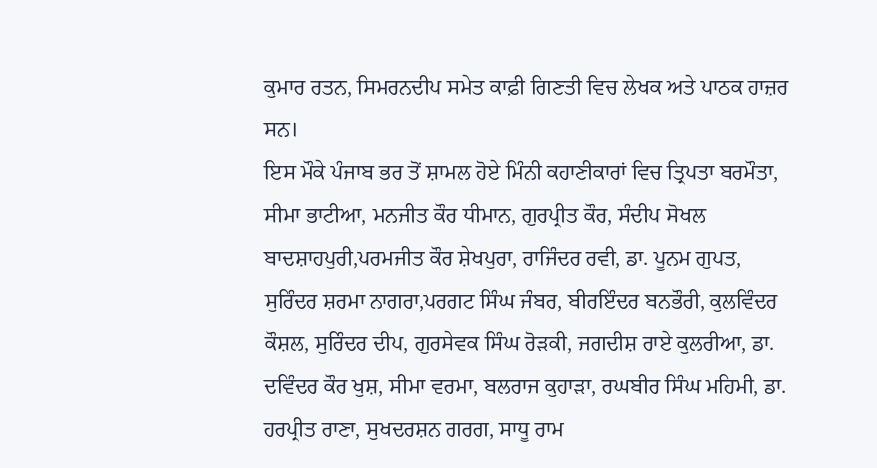ਕੁਮਾਰ ਰਤਨ, ਸਿਮਰਨਦੀਪ ਸਮੇਤ ਕਾਫ਼ੀ ਗਿਣਤੀ ਵਿਚ ਲੇਖਕ ਅਤੇ ਪਾਠਕ ਹਾਜ਼ਰ ਸਨ।
ਇਸ ਮੌਕੇ ਪੰਜਾਬ ਭਰ ਤੋਂ ਸ਼ਾਮਲ ਹੋਏ ਮਿੰਨੀ ਕਹਾਣੀਕਾਰਾਂ ਵਿਚ ਤ੍ਰਿਪਤਾ ਬਰਮੌਤਾ, ਸੀਮਾ ਭਾਟੀਆ, ਮਨਜੀਤ ਕੌਰ ਧੀਮਾਨ, ਗੁਰਪ੍ਰੀਤ ਕੌਰ, ਸੰਦੀਪ ਸੋਖਲ ਬਾਦਸ਼ਾਹਪੁਰੀ,ਪਰਮਜੀਤ ਕੌਰ ਸ਼ੇਖਪੁਰਾ, ਰਾਜਿੰਦਰ ਰਵੀ, ਡਾ. ਪੂਨਮ ਗੁਪਤ, ਸੁਰਿੰਦਰ ਸ਼ਰਮਾ ਨਾਗਰਾ,ਪਰਗਟ ਸਿੰਘ ਜੰਬਰ, ਬੀਰਇੰਦਰ ਬਨਭੌਰੀ, ਕੁਲਵਿੰਦਰ ਕੌਸ਼ਲ, ਸੁਰਿੰਦਰ ਦੀਪ, ਗੁਰਸੇਵਕ ਸਿੰਘ ਰੋੜਕੀ, ਜਗਦੀਸ਼ ਰਾਏ ਕੁਲਰੀਆ, ਡਾ. ਦਵਿੰਦਰ ਕੌਰ ਖੁਸ਼, ਸੀਮਾ ਵਰਮਾ, ਬਲਰਾਜ ਕੁਹਾੜਾ, ਰਘਬੀਰ ਸਿੰਘ ਮਹਿਮੀ, ਡਾ. ਹਰਪ੍ਰੀਤ ਰਾਣਾ, ਸੁਖਦਰਸ਼ਨ ਗਰਗ, ਸਾਧੂ ਰਾਮ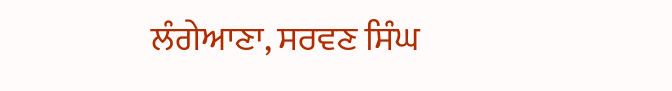ਲੰਗੇਆਣਾ, ਸਰਵਣ ਸਿੰਘ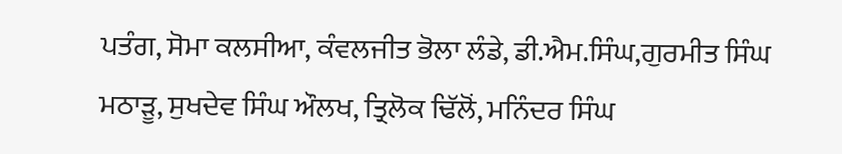ਪਤੰਗ, ਸੋਮਾ ਕਲਸੀਆ, ਕੰਵਲਜੀਤ ਭੋਲਾ ਲੰਡੇ, ਡੀ.ਐਮ.ਸਿੰਘ,ਗੁਰਮੀਤ ਸਿੰਘ ਮਠਾੜੂ, ਸੁਖਦੇਵ ਸਿੰਘ ਔਲਖ, ਤ੍ਰਿਲੋਕ ਢਿੱਲੋਂ, ਮਨਿੰਦਰ ਸਿੰਘ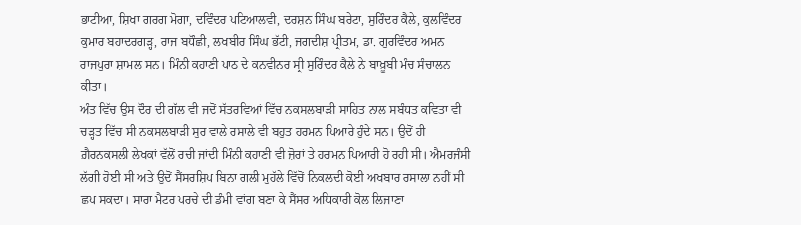ਭਾਟੀਆ, ਸ਼ਿਖਾ ਗਰਗ ਮੋਗਾ, ਦਵਿੰਦਰ ਪਟਿਆਲਵੀ, ਦਰਸ਼ਨ ਸਿੰਘ ਬਰੇਟਾ, ਸੁਰਿੰਦਰ ਕੈਲੇ, ਕੁਲਵਿੰਦਰ ਕੁਮਾਰ ਬਹਾਦਰਗੜ੍ਹ, ਰਾਜ ਬਧੌਛੀ, ਲਖਬੀਰ ਸਿੰਘ ਭੱਟੀ, ਜਗਦੀਸ਼ ਪ੍ਰੀਤਮ, ਡਾ. ਗੁਰਵਿੰਦਰ ਅਮਨ ਰਾਜਪੁਰਾ ਸ਼ਾਮਲ ਸਨ। ਮਿੰਨੀ ਕਹਾਣੀ ਪਾਠ ਦੇ ਕਨਵੀਨਰ ਸ੍ਰੀ ਸੁਰਿੰਦਰ ਕੈਲੇ ਨੇ ਬਾਖ਼ੂਬੀ ਮੰਚ ਸੰਚਾਲਨ ਕੀਤਾ।
ਅੰਤ ਵਿੱਚ ਉਸ ਦੌਰ ਦੀ ਗੱਲ ਵੀ ਜਦੋਂ ਸੱਤਰਵਿਆਂ ਵਿੱਚ ਨਕਸਲਬਾੜੀ ਸਾਹਿਤ ਨਾਲ ਸਬੰਧਤ ਕਵਿਤਾ ਵੀ ਚੜ੍ਹਤ ਵਿੱਚ ਸੀ ਨਕਸਲਬਾੜੀ ਸੁਰ ਵਾਲੇ ਰਸਾਲੇ ਵੀ ਬਹੁਤ ਹਰਮਨ ਪਿਆਰੇ ਹੁੰਦੇ ਸਨ। ਉਦੋਂ ਹੀ ਗ਼ੈਰਨਕਸਲੀ ਲੇਖਕਾਂ ਵੱਲੋਂ ਰਚੀ ਜਾਂਦੀ ਮਿੰਨੀ ਕਹਾਣੀ ਵੀ ਜ਼ੋਰਾਂ ਤੇ ਹਰਮਨ ਪਿਆਰੀ ਹੋ ਰਹੀ ਸੀ। ਐਮਰਜੰਸੀ ਲੱਗੀ ਹੋਈ ਸੀ ਅਤੇ ਉਦੋਂ ਸੈਂਸਰਸ਼ਿਪ ਬਿਨਾ ਗਲੀ ਮੁਹੱਲੇ ਵਿੱਚੋਂ ਨਿਕਲਦੀ ਕੋਈ ਅਖਬਾਰ ਰਸਾਲਾ ਨਹੀਂ ਸੀ ਛਪ ਸਕਦਾ। ਸਾਰਾ ਮੈਟਰ ਪਰਚੇ ਦੀ ਡੰਮੀ ਵਾਂਗ ਬਣਾ ਕੇ ਸੈਂਸਰ ਅਧਿਕਾਰੀ ਕੋਲ ਲਿਜਾਣਾ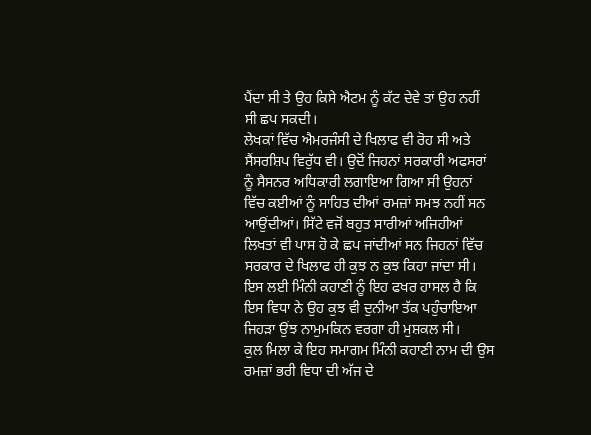ਪੈਂਦਾ ਸੀ ਤੇ ਉਹ ਕਿਸੇ ਐਟਮ ਨੂੰ ਕੱਟ ਦੇਵੇ ਤਾਂ ਉਹ ਨਹੀਂ ਸੀ ਛਪ ਸਕਦੀ।
ਲੇਖਕਾਂ ਵਿੱਚ ਐਮਰਜੰਸੀ ਦੇ ਖਿਲਾਫ ਵੀ ਰੋਹ ਸੀ ਅਤੇ ਸੈਂਸਰਸ਼ਿਪ ਵਿਰੁੱਧ ਵੀ। ਉਦੋਂ ਜਿਹਨਾਂ ਸਰਕਾਰੀ ਅਫਸਰਾਂ ਨੂੰ ਸੈਸਨਰ ਅਧਿਕਾਰੀ ਲਗਾਇਆ ਗਿਆ ਸੀ ਉਹਨਾਂ ਵਿੱਚ ਕਈਆਂ ਨੂੰ ਸਾਹਿਤ ਦੀਆਂ ਰਮਜ਼ਾਂ ਸਮਝ ਨਹੀਂ ਸਨ ਆਉਂਦੀਆਂ। ਸਿੱਟੇ ਵਜੋਂ ਬਹੁਤ ਸਾਰੀਆਂ ਅਜਿਹੀਆਂ ਲਿਖਤਾਂ ਵੀ ਪਾਸ ਹੋ ਕੇ ਛਪ ਜਾਂਦੀਆਂ ਸਨ ਜਿਹਨਾਂ ਵਿੱਚ ਸਰਕਾਰ ਦੇ ਖਿਲਾਫ ਹੀ ਕੁਝ ਨ ਕੁਝ ਕਿਹਾ ਜਾਂਦਾ ਸੀ। ਇਸ ਲਈ ਮਿੰਨੀ ਕਹਾਣੀ ਨੂੰ ਇਹ ਫਖਰ ਹਾਸਲ ਹੈ ਕਿ ਇਸ ਵਿਧਾ ਨੇ ਉਹ ਕੁਝ ਵੀ ਦੁਨੀਆ ਤੱਕ ਪਹੁੰਚਾਇਆ ਜਿਹੜਾ ਉਂਝ ਨਾਮੁਮਕਿਨ ਵਰਗਾ ਹੀ ਮੁਸ਼ਕਲ ਸੀ।
ਕੁਲ ਮਿਲਾ ਕੇ ਇਹ ਸਮਾਗਮ ਮਿੰਨੀ ਕਹਾਣੀ ਨਾਮ ਦੀ ਉਸ ਰਮਜ਼ਾਂ ਭਰੀ ਵਿਧਾ ਦੀ ਅੱਜ ਦੇ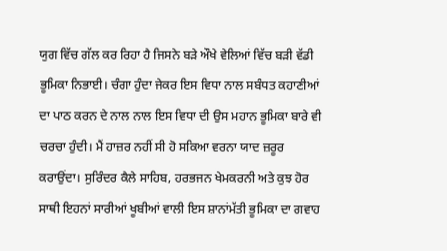ਯੁਗ ਵਿੱਚ ਗੱਲ ਕਰ ਰਿਹਾ ਹੈ ਜਿਸਨੇ ਬੜੇ ਔਖੇ ਵੇਲਿਆਂ ਵਿੱਚ ਬੜੀ ਵੱਡੀ ਭੂਮਿਕਾ ਨਿਭਾਈ। ਚੰਗਾ ਹੁੰਦਾ ਜੇਕਰ ਇਸ ਵਿਧਾ ਨਾਲ ਸਬੰਧਤ ਕਹਾਣੀਆਂ ਦਾ ਪਾਠ ਕਰਨ ਦੇ ਨਾਲ ਨਾਲ ਇਸ ਵਿਧਾ ਦੀ ਉਸ ਮਹਾਨ ਭੂਮਿਕਾ ਬਾਰੇ ਵੀ ਚਰਚਾ ਹੁੰਦੀ। ਮੈਂ ਹਾਜ਼ਰ ਨਹੀਂ ਸੀ ਹੋ ਸਕਿਆ ਵਰਨਾ ਯਾਦ ਜ਼ਰੂਰ ਕਰਾਉਂਦਾ। ਸੁਰਿੰਦਰ ਕੈਲੇ ਸਾਹਿਬ, ਹਰਭਜਨ ਖੇਮਕਰਨੀ ਅਤੇ ਕੁਝ ਹੋਰ ਸਾਥੀ ਇਹਨਾਂ ਸਾਰੀਆਂ ਖੂਬੀਆਂ ਵਾਲੀ ਇਸ ਸ਼ਾਨਾਂਮੱਤੀ ਭੂਮਿਕਾ ਦਾ ਗਵਾਹ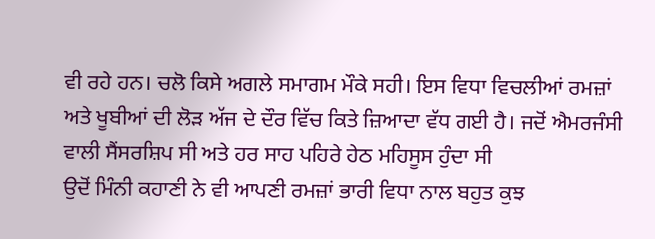ਵੀ ਰਹੇ ਹਨ। ਚਲੋ ਕਿਸੇ ਅਗਲੇ ਸਮਾਗਮ ਮੌਕੇ ਸਹੀ। ਇਸ ਵਿਧਾ ਵਿਚਲੀਆਂ ਰਮਜ਼ਾਂ ਅਤੇ ਖੂਬੀਆਂ ਦੀ ਲੋੜ ਅੱਜ ਦੇ ਦੌਰ ਵਿੱਚ ਕਿਤੇ ਜ਼ਿਆਦਾ ਵੱਧ ਗਈ ਹੈ। ਜਦੋਂ ਐਮਰਜੰਸੀ ਵਾਲੀ ਸੈਂਸਰਸ਼ਿਪ ਸੀ ਅਤੇ ਹਰ ਸਾਹ ਪਹਿਰੇ ਹੇਠ ਮਹਿਸੂਸ ਹੁੰਦਾ ਸੀ
ਉਦੋਂ ਮਿੰਨੀ ਕਹਾਣੀ ਨੇ ਵੀ ਆਪਣੀ ਰਮਜ਼ਾਂ ਭਾਰੀ ਵਿਧਾ ਨਾਲ ਬਹੁਤ ਕੁਝ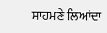ਸਾਹਮਣੇ ਲਿਆਂਦਾ